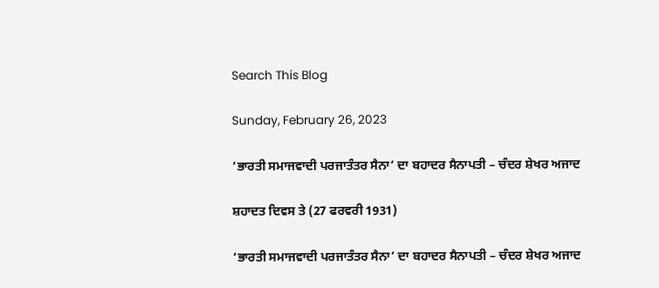Search This Blog

Sunday, February 26, 2023

‘ਭਾਰਤੀ ਸਮਾਜਵਾਦੀ ਪਰਜਾਤੰਤਰ ਸੈਨਾ’ ਦਾ ਬਹਾਦਰ ਸੈਨਾਪਤੀ – ਚੰਦਰ ਸ਼ੇਖਰ ਅਜਾਦ

ਸ਼ਹਾਦਤ ਦਿਵਸ ਤੇ (27 ਫਰਵਰੀ 1931)

‘ਭਾਰਤੀ ਸਮਾਜਵਾਦੀ ਪਰਜਾਤੰਤਰ ਸੈਨਾ’ ਦਾ ਬਹਾਦਰ ਸੈਨਾਪਤੀ – ਚੰਦਰ ਸ਼ੇਖਰ ਅਜਾਦ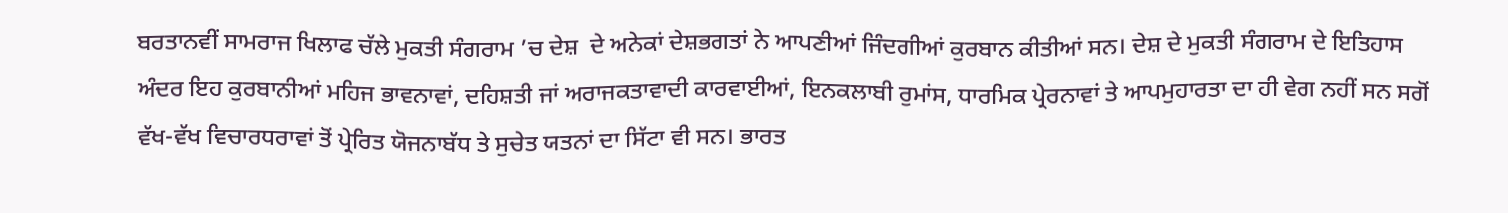ਬਰਤਾਨਵੀਂ ਸਾਮਰਾਜ ਖਿਲਾਫ ਚੱਲੇ ਮੁਕਤੀ ਸੰਗਰਾਮ ’ਚ ਦੇਸ਼  ਦੇ ਅਨੇਕਾਂ ਦੇਸ਼ਭਗਤਾਂ ਨੇ ਆਪਣੀਆਂ ਜਿੰਦਗੀਆਂ ਕੁਰਬਾਨ ਕੀਤੀਆਂ ਸਨ। ਦੇਸ਼ ਦੇ ਮੁਕਤੀ ਸੰਗਰਾਮ ਦੇ ਇਤਿਹਾਸ ਅੰਦਰ ਇਹ ਕੁਰਬਾਨੀਆਂ ਮਹਿਜ ਭਾਵਨਾਵਾਂ, ਦਹਿਸ਼ਤੀ ਜਾਂ ਅਰਾਜਕਤਾਵਾਦੀ ਕਾਰਵਾਈਆਂ, ਇਨਕਲਾਬੀ ਰੁਮਾਂਸ, ਧਾਰਮਿਕ ਪ੍ਰੇਰਨਾਵਾਂ ਤੇ ਆਪਮੁਹਾਰਤਾ ਦਾ ਹੀ ਵੇਗ ਨਹੀਂ ਸਨ ਸਗੋਂ ਵੱਖ-ਵੱਖ ਵਿਚਾਰਧਰਾਵਾਂ ਤੋਂ ਪ੍ਰੇਰਿਤ ਯੋਜਨਾਬੱਧ ਤੇ ਸੁਚੇਤ ਯਤਨਾਂ ਦਾ ਸਿੱਟਾ ਵੀ ਸਨ। ਭਾਰਤ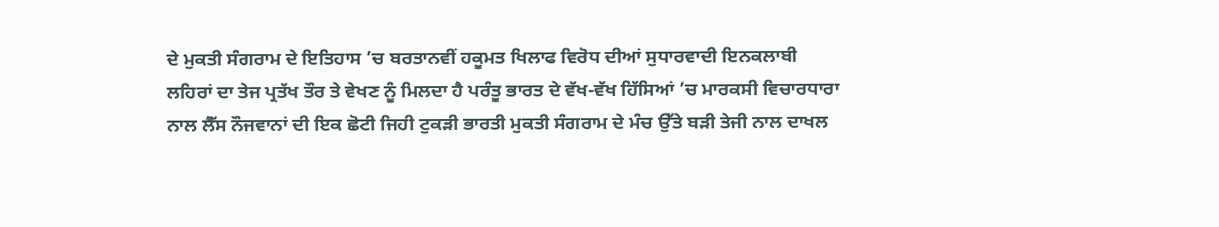ਦੇ ਮੁਕਤੀ ਸੰਗਰਾਮ ਦੇ ਇਤਿਹਾਸ ’ਚ ਬਰਤਾਨਵੀਂ ਹਕੂਮਤ ਖਿਲਾਫ ਵਿਰੋਧ ਦੀਆਂ ਸੁਧਾਰਵਾਦੀ ਇਨਕਲਾਬੀ ਲਹਿਰਾਂ ਦਾ ਤੇਜ ਪ੍ਰਤੱਖ ਤੌਰ ਤੇ ਵੇਖਣ ਨੂੰ ਮਿਲਦਾ ਹੈ ਪਰੰਤੂ ਭਾਰਤ ਦੇ ਵੱਖ-ਵੱਖ ਹਿੱਸਿਆਂ ’ਚ ਮਾਰਕਸੀ ਵਿਚਾਰਧਾਰਾ ਨਾਲ ਲੈੱਸ ਨੌਜਵਾਨਾਂ ਦੀ ਇਕ ਛੋਟੀ ਜਿਹੀ ਟੁਕੜੀ ਭਾਰਤੀ ਮੁਕਤੀ ਸੰਗਰਾਮ ਦੇ ਮੰਚ ਉੱਤੇ ਬੜੀ ਤੇਜੀ ਨਾਲ ਦਾਖਲ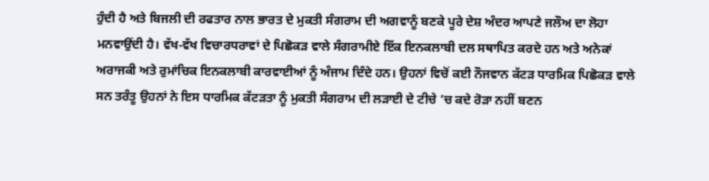ਹੁੰਦੀ ਹੈ ਅਤੇ ਬਿਜਲੀ ਦੀ ਰਫਤਾਰ ਨਾਲ ਭਾਰਤ ਦੇ ਮੁਕਤੀ ਸੰਗਰਾਮ ਦੀ ਅਗਵਾਨੂੰ ਬਣਕੇ ਪੂਰੇ ਦੇਸ਼ ਅੰਦਰ ਆਪਣੇ ਜਲੌਅ ਦਾ ਲੋਹਾ ਮਨਵਾਉਂਦੀ ਹੈ। ਵੱਖ-ਵੱਖ ਵਿਚਾਰਧਰਾਵਾਂ ਦੇ ਪਿਛੋਕੜ ਵਾਲੇ ਸੰਗਰਾਮੀਏ ਇੱਕ ਇਨਕਲਾਬੀ ਦਲ ਸਥਾਪਿਤ ਕਰਦੇ ਹਨ ਅਤੇ ਅਨੇਕਾਂ ਅਰਾਜਕੀ ਅਤੇ ਰੁਮਾਂਚਿਕ ਇਨਕਲਾਬੀ ਕਾਰਵਾਈਆਂ ਨੂੰ ਅੰਜਾਮ ਦਿੰਦੇ ਹਨ। ਉਹਨਾਂ ਵਿਚੋਂ ਕਈ ਨੌਜਵਾਨ ਕੱਟੜ ਧਾਰਮਿਕ ਪਿਛੋਕੜ ਵਾਲੇ ਸਨ ਤਰੰਤੂ ਉਹਨਾਂ ਨੇ ਇਸ ਧਾਰਮਿਕ ਕੱਟੜਤਾ ਨੂੰ ਮੁਕਤੀ ਸੰਗਰਾਮ ਦੀ ਲੜਾਈ ਦੇ ਟੀਚੇ ’ਚ ਕਦੇ ਰੋੜਾ ਨਹੀਂ ਬਣਨ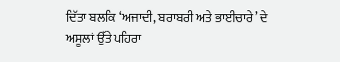ਦਿੱਤਾ ਬਲਕਿ ‘ਅਜਾਦੀ, ਬਰਾਬਰੀ ਅਤੇ ਭਾਈਚਾਰੇ’ ਦੇ ਅਸੂਲਾਂ ਉੱਤੇ ਪਹਿਰਾ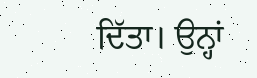ਦਿੱਤਾ। ਉਨ੍ਹਾਂ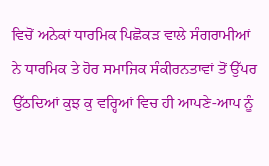ਵਿਚੋਂ ਅਨੇਕਾਂ ਧਾਰਮਿਕ ਪਿਛੋਕੜ ਵਾਲੇ ਸੰਗਰਾਮੀਆਂ ਨੇ ਧਾਰਮਿਕ ਤੇ ਹੋਰ ਸਮਾਜਿਕ ਸੰਕੀਰਨਤਾਵਾਂ ਤੋਂ ਉੱਪਰ ਉੱਠਦਿਆਂ ਕੁਝ ਕੁ ਵਰ੍ਹਿਆਂ ਵਿਚ ਹੀ ਆਪਣੇ-ਆਪ ਨੂੰ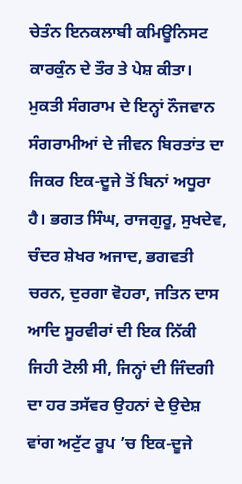ਚੇਤੰਨ ਇਨਕਲਾਬੀ ਕਮਿਊਨਿਸਟ ਕਾਰਕੁੰਨ ਦੇ ਤੌਰ ਤੇ ਪੇਸ਼ ਕੀਤਾ।
ਮੁਕਤੀ ਸੰਗਰਾਮ ਦੇ ਇਨ੍ਹਾਂ ਨੌਜਵਾਨ ਸੰਗਰਾਮੀਆਂ ਦੇ ਜੀਵਨ ਬਿਰਤਾਂਤ ਦਾ ਜਿਕਰ ਇਕ-ਦੂਜੇ ਤੋਂ ਬਿਨਾਂ ਅਧੂਰਾ ਹੈ। ਭਗਤ ਸਿੰਘ, ਰਾਜਗੁਰੂ, ਸੁਖਦੇਵ, ਚੰਦਰ ਸ਼ੇਖਰ ਅਜਾਦ, ਭਗਵਤੀ ਚਰਨ, ਦੁਰਗਾ ਵੋਹਰਾ, ਜਤਿਨ ਦਾਸ ਆਦਿ ਸੂਰਵੀਰਾਂ ਦੀ ਇਕ ਨਿੱਕੀ ਜਿਹੀ ਟੋਲੀ ਸੀ, ਜਿਨ੍ਹਾਂ ਦੀ ਜਿੰਦਗੀ ਦਾ ਹਰ ਤਸੱਵਰ ਉਹਨਾਂ ਦੇ ਉਦੇਸ਼ ਵਾਂਗ ਅਟੁੱਟ ਰੂਪ ’ਚ ਇਕ-ਦੂਜੇ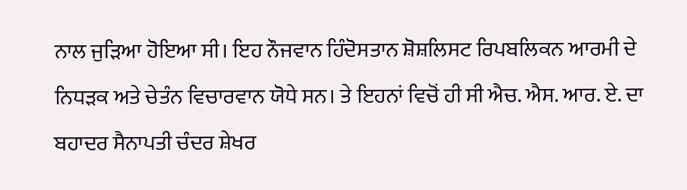ਨਾਲ ਜੁੜਿਆ ਹੋਇਆ ਸੀ। ਇਹ ਨੌਜਵਾਨ ਹਿੰਦੋਸਤਾਨ ਸ਼ੋਸ਼ਲਿਸਟ ਰਿਪਬਲਿਕਨ ਆਰਮੀ ਦੇ ਨਿਧੜਕ ਅਤੇ ਚੇਤੰਨ ਵਿਚਾਰਵਾਨ ਯੋਧੇ ਸਨ। ਤੇ ਇਹਨਾਂ ਵਿਚੋਂ ਹੀ ਸੀ ਐਚ. ਐਸ. ਆਰ. ਏ. ਦਾ ਬਹਾਦਰ ਸੈਨਾਪਤੀ ਚੰਦਰ ਸ਼ੇਖਰ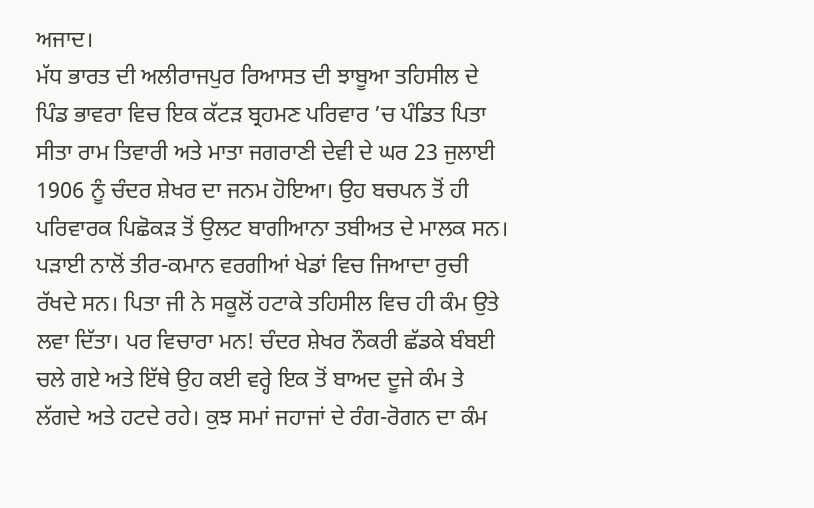ਅਜਾਦ।
ਮੱਧ ਭਾਰਤ ਦੀ ਅਲੀਰਾਜਪੁਰ ਰਿਆਸਤ ਦੀ ਝਾਬੂਆ ਤਹਿਸੀਲ ਦੇ ਪਿੰਡ ਭਾਵਰਾ ਵਿਚ ਇਕ ਕੱਟੜ ਬ੍ਰਹਮਣ ਪਰਿਵਾਰ ’ਚ ਪੰਡਿਤ ਪਿਤਾ ਸੀਤਾ ਰਾਮ ਤਿਵਾਰੀ ਅਤੇ ਮਾਤਾ ਜਗਰਾਣੀ ਦੇਵੀ ਦੇ ਘਰ 23 ਜੁਲਾਈ 1906 ਨੂੰ ਚੰਦਰ ਸ਼ੇਖਰ ਦਾ ਜਨਮ ਹੋਇਆ। ਉਹ ਬਚਪਨ ਤੋਂ ਹੀ ਪਰਿਵਾਰਕ ਪਿਛੋਕੜ ਤੋਂ ਉਲਟ ਬਾਗੀਆਨਾ ਤਬੀਅਤ ਦੇ ਮਾਲਕ ਸਨ। ਪੜਾਈ ਨਾਲੋਂ ਤੀਰ-ਕਮਾਨ ਵਰਗੀਆਂ ਖੇਡਾਂ ਵਿਚ ਜਿਆਦਾ ਰੁਚੀ ਰੱਖਦੇ ਸਨ। ਪਿਤਾ ਜੀ ਨੇ ਸਕੂਲੋਂ ਹਟਾਕੇ ਤਹਿਸੀਲ ਵਿਚ ਹੀ ਕੰਮ ਉਤੇ ਲਵਾ ਦਿੱਤਾ। ਪਰ ਵਿਚਾਰਾ ਮਨ! ਚੰਦਰ ਸ਼ੇਖਰ ਨੌਕਰੀ ਛੱਡਕੇ ਬੰਬਈ ਚਲੇ ਗਏ ਅਤੇ ਇੱਥੇ ਉਹ ਕਈ ਵਰ੍ਹੇ ਇਕ ਤੋਂ ਬਾਅਦ ਦੂਜੇ ਕੰਮ ਤੇ ਲੱਗਦੇ ਅਤੇ ਹਟਦੇ ਰਹੇ। ਕੁਝ ਸਮਾਂ ਜਹਾਜਾਂ ਦੇ ਰੰਗ-ਰੋਗਨ ਦਾ ਕੰਮ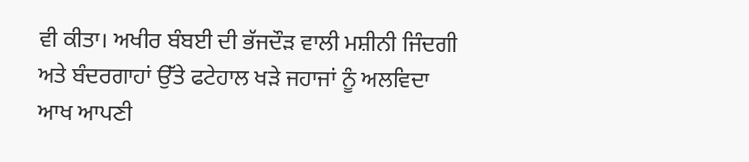ਵੀ ਕੀਤਾ। ਅਖੀਰ ਬੰਬਈ ਦੀ ਭੱਜਦੌੜ ਵਾਲੀ ਮਸ਼ੀਨੀ ਜਿੰਦਗੀ ਅਤੇ ਬੰਦਰਗਾਹਾਂ ਉੱਤੇ ਫਟੇਹਾਲ ਖੜੇ ਜਹਾਜਾਂ ਨੂੰ ਅਲਵਿਦਾ ਆਖ ਆਪਣੀ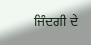ਜਿੰਦਗੀ ਦੇ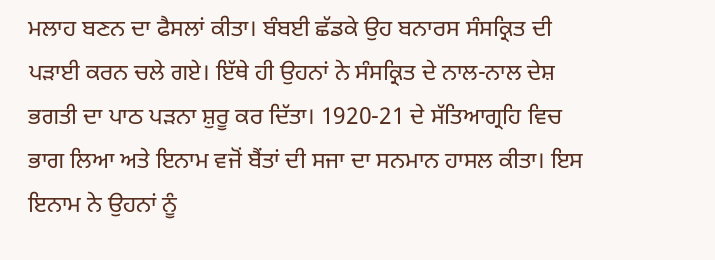ਮਲਾਹ ਬਣਨ ਦਾ ਫੈਸਲਾਂ ਕੀਤਾ। ਬੰਬਈ ਛੱਡਕੇ ਉਹ ਬਨਾਰਸ ਸੰਸਕ੍ਰਿਤ ਦੀ ਪੜਾਈ ਕਰਨ ਚਲੇ ਗਏ। ਇੱਥੇ ਹੀ ਉਹਨਾਂ ਨੇ ਸੰਸਕ੍ਰਿਤ ਦੇ ਨਾਲ-ਨਾਲ ਦੇਸ਼ ਭਗਤੀ ਦਾ ਪਾਠ ਪੜਨਾ ਸ਼ੁਰੂ ਕਰ ਦਿੱਤਾ। 1920-21 ਦੇ ਸੱਤਿਆਗ੍ਰਹਿ ਵਿਚ ਭਾਗ ਲਿਆ ਅਤੇ ਇਨਾਮ ਵਜੋਂ ਬੈਂਤਾਂ ਦੀ ਸਜਾ ਦਾ ਸਨਮਾਨ ਹਾਸਲ ਕੀਤਾ। ਇਸ ਇਨਾਮ ਨੇ ਉਹਨਾਂ ਨੂੰ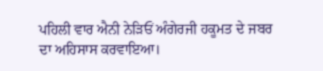ਪਹਿਲੀ ਵਾਰ ਐਨੀ ਨੇੜਿਓਂ ਅੰਗੇਰਜੀ ਹਕੂਮਤ ਦੇ ਜਬਰ ਦਾ ਅਹਿਸਾਸ ਕਰਵਾਇਆ।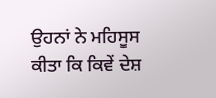ਉਹਨਾਂ ਨੇ ਮਹਿਸੂਸ ਕੀਤਾ ਕਿ ਕਿਵੇਂ ਦੇਸ਼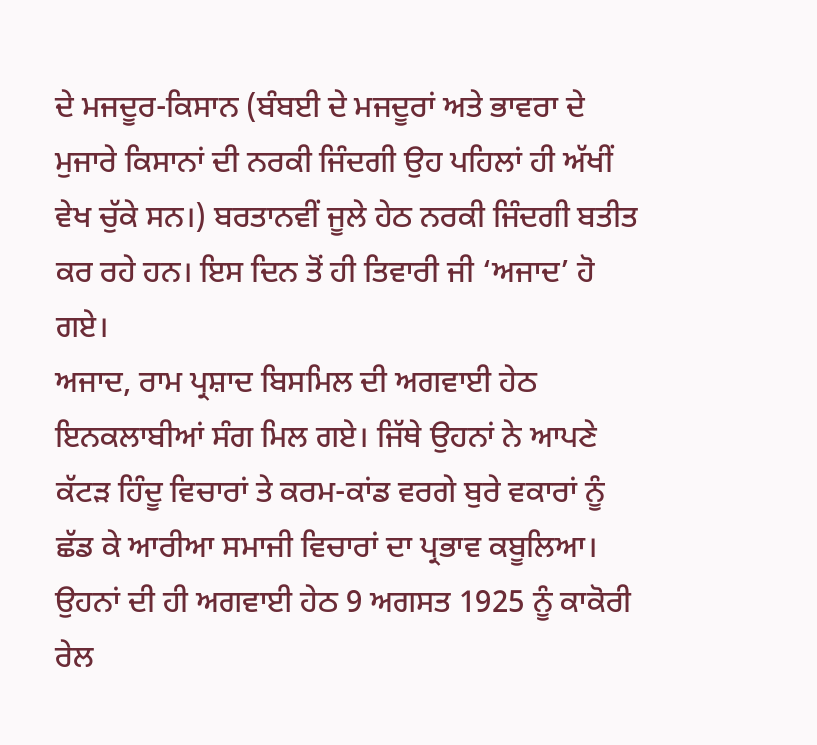ਦੇ ਮਜਦੂਰ-ਕਿਸਾਨ (ਬੰਬਈ ਦੇ ਮਜਦੂਰਾਂ ਅਤੇ ਭਾਵਰਾ ਦੇ ਮੁਜਾਰੇ ਕਿਸਾਨਾਂ ਦੀ ਨਰਕੀ ਜਿੰਦਗੀ ਉਹ ਪਹਿਲਾਂ ਹੀ ਅੱਖੀਂ ਵੇਖ ਚੁੱਕੇ ਸਨ।) ਬਰਤਾਨਵੀਂ ਜੂਲੇ ਹੇਠ ਨਰਕੀ ਜਿੰਦਗੀ ਬਤੀਤ ਕਰ ਰਹੇ ਹਨ। ਇਸ ਦਿਨ ਤੋਂ ਹੀ ਤਿਵਾਰੀ ਜੀ ‘ਅਜਾਦ’ ਹੋ ਗਏ।
ਅਜਾਦ, ਰਾਮ ਪ੍ਰਸ਼ਾਦ ਬਿਸਮਿਲ ਦੀ ਅਗਵਾਈ ਹੇਠ ਇਨਕਲਾਬੀਆਂ ਸੰਗ ਮਿਲ ਗਏ। ਜਿੱਥੇ ਉਹਨਾਂ ਨੇ ਆਪਣੇ ਕੱਟੜ ਹਿੰਦੂ ਵਿਚਾਰਾਂ ਤੇ ਕਰਮ-ਕਾਂਡ ਵਰਗੇ ਬੁਰੇ ਵਕਾਰਾਂ ਨੂੰ ਛੱਡ ਕੇ ਆਰੀਆ ਸਮਾਜੀ ਵਿਚਾਰਾਂ ਦਾ ਪ੍ਰਭਾਵ ਕਬੂਲਿਆ। ਉਹਨਾਂ ਦੀ ਹੀ ਅਗਵਾਈ ਹੇਠ 9 ਅਗਸਤ 1925 ਨੂੰ ਕਾਕੋਰੀ ਰੇਲ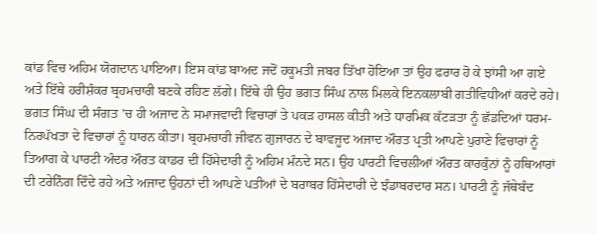ਕਾਂਡ ਵਿਚ ਅਹਿਮ ਯੋਗਦਾਨ ਪਾਇਆ। ਇਸ ਕਾਂਡ ਬਾਅਦ ਜਦੋਂ ਹਕੂਮਤੀ ਜਬਰ ਤਿੱਖਾ ਹੋਇਆ ਤਾਂ ਉਹ ਫਰਾਰ ਹੋ ਕੇ ਝਾਂਸੀ ਆ ਗਏ ਅਤੇ ਇੱਥੇ ਹਰੀਸ਼ੰਕਰ ਬ੍ਰਹਮਚਾਰੀ ਬਣਕੇ ਰਹਿਣ ਲੱਗੇ। ਇੱਥੇ ਹੀ ਉਹ ਭਗਤ ਸਿੰਘ ਨਾਲ ਮਿਲਕੇ ਇਨਕਲਾਬੀ ਗਤੀਵਿਧੀਆਂ ਕਰਦੇ ਰਹੇ। ਭਗਤ ਸਿੰਘ ਦੀ ਸੰਗਤ ’ਚ ਹੀ ਅਜਾਦ ਨੇ ਸਮਾਜਵਾਦੀ ਵਿਚਾਰਾਂ ਤੇ ਪਕੜ ਹਾਸਲ ਕੀਤੀ ਅਤੇ ਧਾਰਮਿਕ ਕੱਟੜਤਾ ਨੂੰ ਛੱਡਦਿਆਂ ਧਰਮ-ਨਿਰਪੱਖਤਾ ਦੇ ਵਿਚਾਰਾਂ ਨੂੰ ਧਾਰਨ ਕੀਤਾ। ਬ੍ਰਹਮਚਾਰੀ ਜੀਵਨ ਗੁਜਾਰਨ ਦੇ ਬਾਵਜੂਦ ਅਜਾਦ ਔਰਤ ਪ੍ਰਤੀ ਆਪਣੇ ਪੁਰਾਣੇ ਵਿਚਾਰਾਂ ਨੂੰ ਤਿਆਗ ਕੇ ਪਾਰਟੀ ਅੰਦਰ ਔਰਤ ਕਾਡਰ ਦੀ ਹਿੱਸੇਦਾਰੀ ਨੂੰ ਅਹਿਮ ਮੰਨਦੇ ਸਨ। ਉਹ ਪਾਰਟੀ ਵਿਚਲੀਆਂ ਔਰਤ ਕਾਰਕੁੰਨਾਂ ਨੂੰ ਹਥਿਆਰਾਂ ਦੀ ਟਰੇਨਿੰਗ ਦਿੰਦੇ ਰਹੇ ਅਤੇ ਅਜਾਦ ਉਹਨਾਂ ਦੀ ਆਪਣੇ ਪਤੀਆਂ ਦੇ ਬਰਾਬਰ ਹਿੱਸੇਦਾਰੀ ਦੇ ਝੰਡਾਬਰਦਾਰ ਸਨ। ਪਾਰਟੀ ਨੂੰ ਜੱਥੇਬੰਦ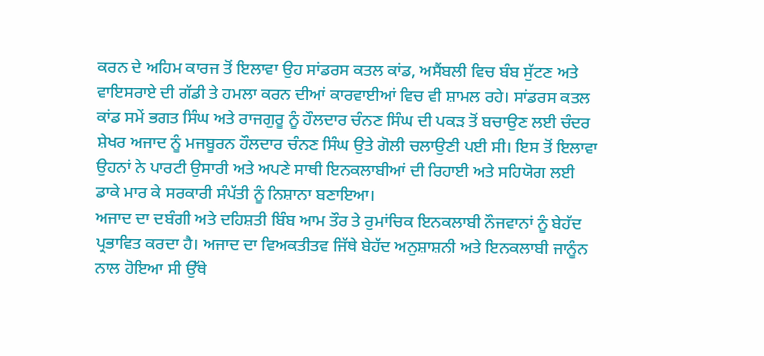ਕਰਨ ਦੇ ਅਹਿਮ ਕਾਰਜ ਤੋਂ ਇਲਾਵਾ ਉਹ ਸਾਂਡਰਸ ਕਤਲ ਕਾਂਡ, ਅਸੈਂਬਲੀ ਵਿਚ ਬੰਬ ਸੁੱਟਣ ਅਤੇ ਵਾਇਸਰਾਏ ਦੀ ਗੱਡੀ ਤੇ ਹਮਲਾ ਕਰਨ ਦੀਆਂ ਕਾਰਵਾਈਆਂ ਵਿਚ ਵੀ ਸ਼ਾਮਲ ਰਹੇ। ਸਾਂਡਰਸ ਕਤਲ ਕਾਂਡ ਸਮੇਂ ਭਗਤ ਸਿੰਘ ਅਤੇ ਰਾਜਗੁਰੂ ਨੂੰ ਹੌਲਦਾਰ ਚੰਨਣ ਸਿੰਘ ਦੀ ਪਕੜ ਤੋਂ ਬਚਾਉਣ ਲਈ ਚੰਦਰ ਸ਼ੇਖਰ ਅਜਾਦ ਨੂੰ ਮਜਬੂਰਨ ਹੌਲਦਾਰ ਚੰਨਣ ਸਿੰਘ ਉਤੇ ਗੋਲੀ ਚਲਾਉਣੀ ਪਈ ਸੀ। ਇਸ ਤੋਂ ਇਲਾਵਾ ਉਹਨਾਂ ਨੇ ਪਾਰਟੀ ਉਸਾਰੀ ਅਤੇ ਅਪਣੇ ਸਾਥੀ ਇਨਕਲਾਬੀਆਂ ਦੀ ਰਿਹਾਈ ਅਤੇ ਸਹਿਯੋਗ ਲਈ ਡਾਕੇ ਮਾਰ ਕੇ ਸਰਕਾਰੀ ਸੰਪੱਤੀ ਨੂੰ ਨਿਸ਼ਾਨਾ ਬਣਾਇਆ।
ਅਜਾਦ ਦਾ ਦਬੰਗੀ ਅਤੇ ਦਹਿਸ਼ਤੀ ਬਿੰਬ ਆਮ ਤੌਰ ਤੇ ਰੁਮਾਂਚਿਕ ਇਨਕਲਾਬੀ ਨੌਜਵਾਨਾਂ ਨੂੰ ਬੇਹੱਦ ਪ੍ਰਭਾਵਿਤ ਕਰਦਾ ਹੈ। ਅਜਾਦ ਦਾ ਵਿਅਕਤੀਤਵ ਜਿੱਥੇ ਬੇਹੱਦ ਅਨੁਸ਼ਾਸ਼ਨੀ ਅਤੇ ਇਨਕਲਾਬੀ ਜਾਨੂੰਨ ਨਾਲ ਹੋਇਆ ਸੀ ਉੱਥੇ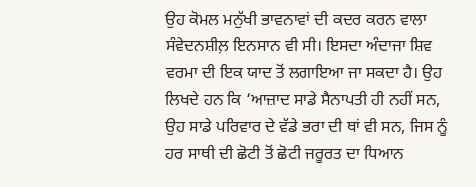ਉਹ ਕੋਮਲ ਮਨੁੱਖੀ ਭਾਵਨਾਵਾਂ ਦੀ ਕਦਰ ਕਰਨ ਵਾਲਾ ਸੰਵੇਦਨਸ਼ੀਲ਼ ਇਨਸਾਨ ਵੀ ਸੀ। ਇਸਦਾ ਅੰਦਾਜਾ ਸ਼ਿਵ ਵਰਮਾ ਦੀ ਇਕ ਯਾਦ ਤੋਂ ਲਗਾਇਆ ਜਾ ਸਕਦਾ ਹੈ। ਉਹ ਲਿਖਦੇ ਹਨ ਕਿ ‘ਆਜ਼ਾਦ ਸਾਡੇ ਸੈਨਾਪਤੀ ਹੀ ਨਹੀਂ ਸਨ, ਉਹ ਸਾਡੇ ਪਰਿਵਾਰ ਦੇ ਵੱਡੇ ਭਰਾ ਦੀ ਥਾਂ ਵੀ ਸਨ, ਜਿਸ ਨੂੰ ਹਰ ਸਾਥੀ ਦੀ ਛੋਟੀ ਤੋਂ ਛੋਟੀ ਜਰੂਰਤ ਦਾ ਧਿਆਨ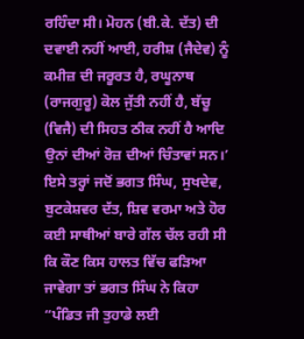ਰਹਿੰਦਾ ਸੀ। ਮੋਹਨ (ਬੀ.ਕੇ. ਦੱਤ) ਦੀ ਦਵਾਈ ਨਹੀਂ ਆਈ, ਹਰੀਸ਼ (ਜੈਦੇਵ) ਨੂੰ ਕਮੀਜ਼ ਦੀ ਜਰੂਰਤ ਹੈ, ਰਘੂਨਾਥ (ਰਾਜਗੁਰੂ) ਕੋਲ ਜੁੱਤੀ ਨਹੀਂ ਹੈ, ਬੱਚੂ (ਵਿਜੈ) ਦੀ ਸਿਹਤ ਠੀਕ ਨਹੀਂ ਹੈ ਆਦਿ ਉਨਾਂ ਦੀਆਂ ਰੋਜ਼ ਦੀਆਂ ਚਿੰਤਾਵਾਂ ਸਨ।’ ਇਸੇ ਤਰ੍ਹਾਂ ਜਦੋਂ ਭਗਤ ਸਿੰਘ, ਸੁਖਦੇਵ, ਬੁਟਕੇਸ਼ਵਰ ਦੱਤ, ਸ਼ਿਵ ਵਰਮਾ ਅਤੇ ਹੋਰ ਕਈ ਸਾਥੀਆਂ ਬਾਰੇ ਗੱਲ ਚੱਲ ਰਹੀ ਸੀ ਕਿ ਕੌਣ ਕਿਸ ਹਾਲਤ ਵਿੱਚ ਫੜਿਆ ਜਾਵੇਗਾ ਤਾਂ ਭਗਤ ਸਿੰਘ ਨੇ ਕਿਹਾ “ਪੰਡਿਤ ਜੀ ਤੁਹਾਡੇ ਲਈ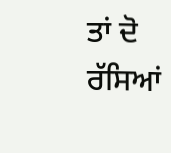ਤਾਂ ਦੋ ਰੱਸਿਆਂ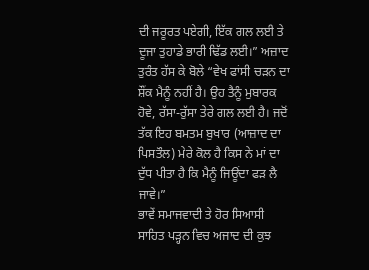ਦੀ ਜਰੂਰਤ ਪਏਗੀ, ਇੱਕ ਗਲ ਲਈ ਤੇ ਦੂਜਾ ਤੁਹਾਡੇ ਭਾਰੀ ਢਿੱਡ ਲਈ।” ਅਜ਼ਾਦ ਤੁਰੰਤ ਹੱਸ ਕੇ ਬੋਲੇ “ਵੇਖ ਫਾਂਸੀ ਚੜਨ ਦਾ ਸ਼ੌਂਕ ਮੈਨੂੰ ਨਹੀਂ ਹੈ। ਉਹ ਤੈਨੂੰ ਮੁਬਾਰਕ ਹੋਵੇ, ਰੱਸਾ-ਰੁੱਸਾ ਤੇਰੇ ਗਲ ਲਈ ਹੈ। ਜਦੋਂ ਤੱਕ ਇਹ ਬਮਤਮ ਬੁਖਾਰ (ਆਜ਼ਾਦ ਦਾ ਪਿਸਤੌਲ) ਮੇਰੇ ਕੋਲ ਹੈ ਕਿਸ ਨੇ ਮਾਂ ਦਾ ਦੁੱਧ ਪੀਤਾ ਹੈ ਕਿ ਮੈਨੂੰ ਜਿਊਂਦਾ ਫੜ ਲੈ ਜਾਵੇ।”
ਭਾਵੇਂ ਸਮਾਜਵਾਦੀ ਤੇ ਹੋਰ ਸਿਆਸੀ ਸਾਹਿਤ ਪੜ੍ਹਨ ਵਿਚ ਅਜਾਦ ਦੀ ਕੁਝ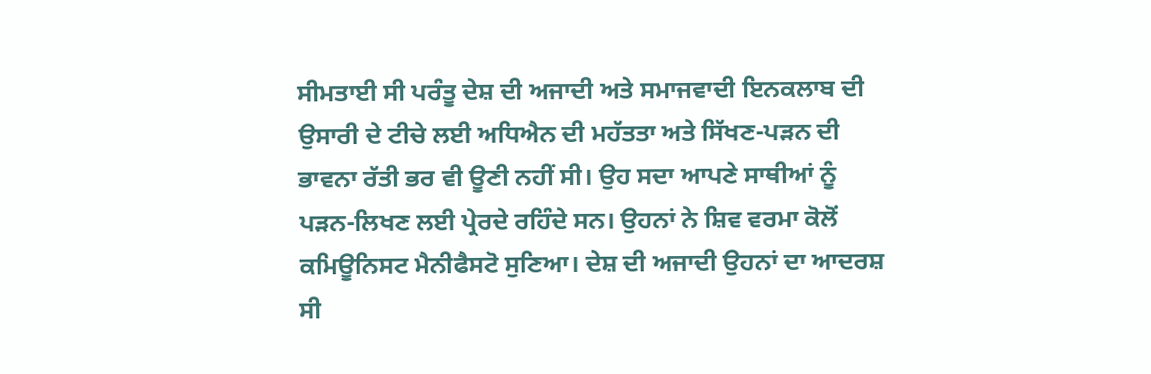ਸੀਮਤਾਈ ਸੀ ਪਰੰਤੂ ਦੇਸ਼ ਦੀ ਅਜਾਦੀ ਅਤੇ ਸਮਾਜਵਾਦੀ ਇਨਕਲਾਬ ਦੀ ਉਸਾਰੀ ਦੇ ਟੀਚੇ ਲਈ ਅਧਿਐਨ ਦੀ ਮਹੱਤਤਾ ਅਤੇ ਸਿੱਖਣ-ਪੜਨ ਦੀ ਭਾਵਨਾ ਰੱਤੀ ਭਰ ਵੀ ਊਣੀ ਨਹੀਂ ਸੀ। ਉਹ ਸਦਾ ਆਪਣੇ ਸਾਥੀਆਂ ਨੂੰ ਪੜਨ-ਲਿਖਣ ਲਈ ਪ੍ਰੇਰਦੇ ਰਹਿੰਦੇ ਸਨ। ਉਹਨਾਂ ਨੇ ਸ਼ਿਵ ਵਰਮਾ ਕੋਲੋਂ ਕਮਿਊਨਿਸਟ ਮੈਨੀਫੈਸਟੋ ਸੁਣਿਆ। ਦੇਸ਼ ਦੀ ਅਜਾਦੀ ਉਹਨਾਂ ਦਾ ਆਦਰਸ਼ ਸੀ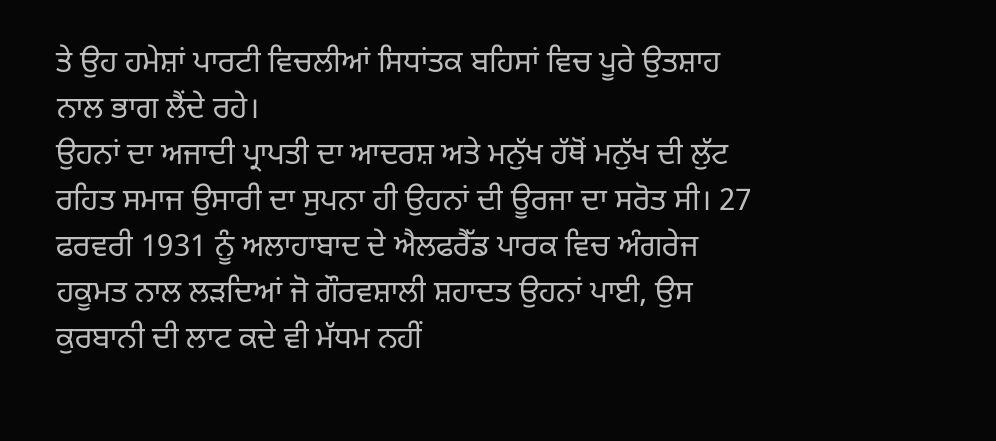ਤੇ ਉਹ ਹਮੇਸ਼ਾਂ ਪਾਰਟੀ ਵਿਚਲੀਆਂ ਸਿਧਾਂਤਕ ਬਹਿਸਾਂ ਵਿਚ ਪੂਰੇ ਉਤਸ਼ਾਹ ਨਾਲ ਭਾਗ ਲੈਂਦੇ ਰਹੇ।
ਉਹਨਾਂ ਦਾ ਅਜਾਦੀ ਪ੍ਰਾਪਤੀ ਦਾ ਆਦਰਸ਼ ਅਤੇ ਮਨੁੱਖ ਹੱਥੋਂ ਮਨੁੱਖ ਦੀ ਲੁੱਟ ਰਹਿਤ ਸਮਾਜ ਉਸਾਰੀ ਦਾ ਸੁਪਨਾ ਹੀ ਉਹਨਾਂ ਦੀ ਊਰਜਾ ਦਾ ਸਰੋਤ ਸੀ। 27 ਫਰਵਰੀ 1931 ਨੂੰ ਅਲਾਹਾਬਾਦ ਦੇ ਐਲਫਰੈੱਡ ਪਾਰਕ ਵਿਚ ਅੰਗਰੇਜ ਹਕੂਮਤ ਨਾਲ ਲੜਦਿਆਂ ਜੋ ਗੌਰਵਸ਼ਾਲੀ ਸ਼ਹਾਦਤ ਉਹਨਾਂ ਪਾਈ, ਉਸ ਕੁਰਬਾਨੀ ਦੀ ਲਾਟ ਕਦੇ ਵੀ ਮੱਧਮ ਨਹੀਂ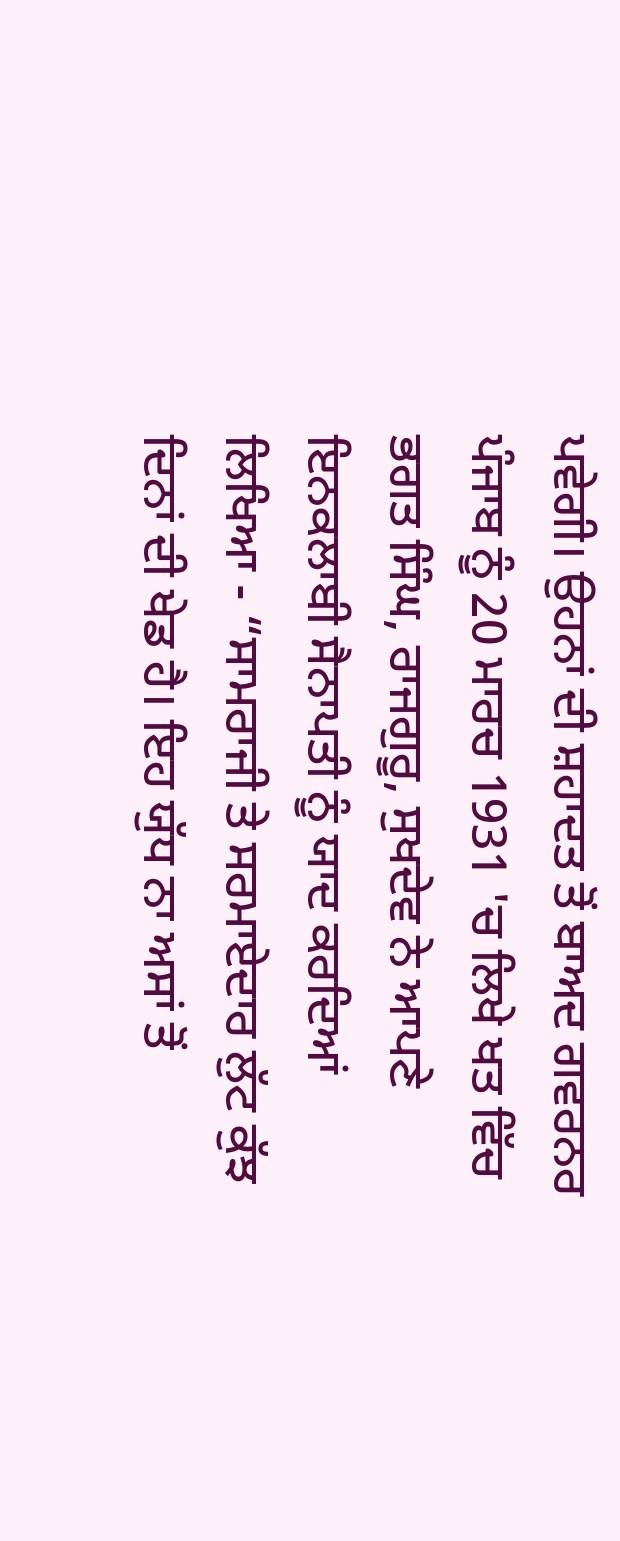ਪਵੇਗੀ। ਉਹਨਾਂ ਦੀ ਸ਼ਹਾਦਤ ਤੋਂ ਬਾਅਦ ਗਵਰਨਰ ਪੰਜਾਬ ਨੂੰ 20 ਮਾਰਚ 1931 'ਚ ਲਿਖੇ ਖਤ ਵਿੱਚ ਭਗਤ ਸਿੰਘ, ਰਾਜਗੁਰੂ, ਸੁਖਦੇਵ ਨੇ ਆਪਣੇ ਇਨਕਲਾਬੀ ਸੈਨਾਪਤੀ ਨੂੰ ਯਾਦ ਕਰਦਿਆਂ ਲਿਖਿਆ - “ਸਾਮਰਾਜੀ ਤੇ ਸਰਮਾਏਦਾਰ ਲੁੱਟ ਕੁੱਝ ਦਿਨਾਂ ਦੀ ਖੇਡ ਹੈ। ਇਹ ਯੁੱਧ ਨਾ ਅਸਾਂ ਤੋਂ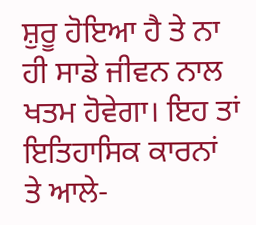ਸ਼ੁਰੂ ਹੋਇਆ ਹੈ ਤੇ ਨਾ ਹੀ ਸਾਡੇ ਜੀਵਨ ਨਾਲ ਖਤਮ ਹੋਵੇਗਾ। ਇਹ ਤਾਂ ਇਤਿਹਾਸਿਕ ਕਾਰਨਾਂ ਤੇ ਆਲੇ-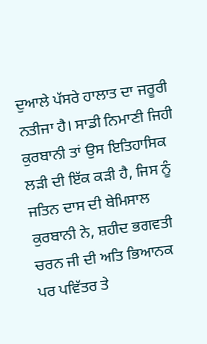ਦੁਆਲੇ ਪੱਸਰੇ ਹਾਲਾਤ ਦਾ ਜਰੂਰੀ ਨਤੀਜਾ ਹੈ। ਸਾਡੀ ਨਿਮਾਣੀ ਜਿਹੀ ਕੁਰਬਾਨੀ ਤਾਂ ਉਸ ਇਤਿਹਾਸਿਕ ਲੜੀ ਦੀ ਇੱਕ ਕੜੀ ਹੈ, ਜਿਸ ਨੂੰ ਜਤਿਨ ਦਾਸ ਦੀ ਬੇਮਿਸਾਲ ਕੁਰਬਾਨੀ ਨੇ, ਸ਼ਹੀਦ ਭਗਵਤੀ ਚਰਨ ਜੀ ਦੀ ਅਤਿ ਭਿਆਨਕ ਪਰ ਪਵਿੱਤਰ ਤੇ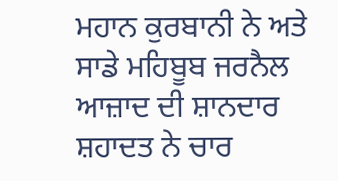ਮਹਾਨ ਕੁਰਬਾਨੀ ਨੇ ਅਤੇ ਸਾਡੇ ਮਹਿਬੂਬ ਜਰਨੈਲ ਆਜ਼ਾਦ ਦੀ ਸ਼ਾਨਦਾਰ ਸ਼ਹਾਦਤ ਨੇ ਚਾਰ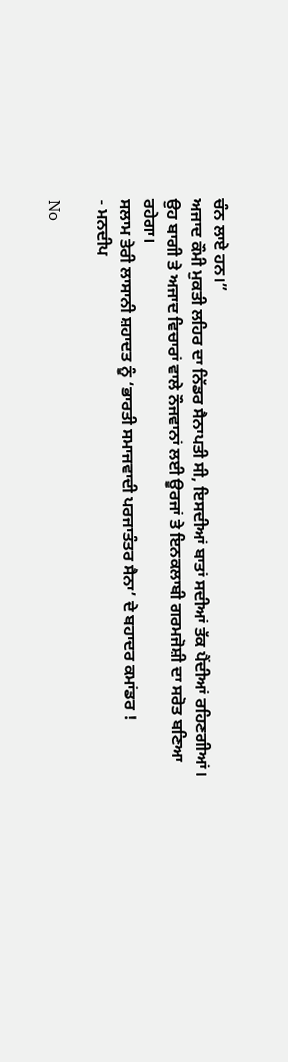ਚੰਨ ਲਾਏ ਹਨ।”
ਅਜਾਦ ਕੌਮੀ ਮੁਕਤੀ ਲਹਿਰ ਦਾ ਨਿੱਡਰ ਸੈਨਾਪਤੀ ਸੀ, ਇਸਦੀਆਂ ਬਾਤਾਂ ਸਦੀਆਂ ਤੱਕ ਪੈਂਦੀਆਂ ਰਹਿਣਗੀਆਂ। ਉਹ ਬਾਗੀ ਤੇ ਅਜਾਦ ਵਿਚਾਰਾਂ ਵਾਲੇ ਨੌਜਵਾਨਾਂ ਲਈ ਊਰਜਾਂ ਤੇ ਇਨਕਲਾਬੀ ਗਰਮਜੋਸ਼ੀ ਦਾ ਸਰੋਤ ਬਣਿਆ ਰਹੇਗਾ।
ਸਲਾਮ ਤੇਰੀ ਲਾਸਾਨੀ ਸ਼ਹਾਦਤ ਨੂੰ ‘ਭਾਰਤੀ ਸਮਾਜਵਾਦੀ ਪਰਜਾਤੰਤਰ ਸੈਨਾ’ ਦੇ ਬਹਾਦਰ ਕਮਾਂਡਰ !
- ਮਨਦੀਪ

No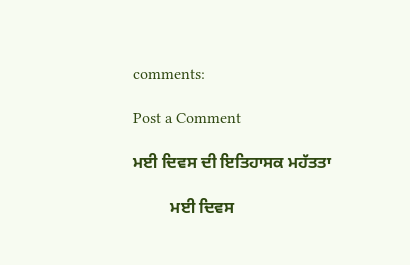comments:

Post a Comment

ਮਈ ਦਿਵਸ ਦੀ ਇਤਿਹਾਸਕ ਮਹੱਤਤਾ

         ਮਈ ਦਿਵਸ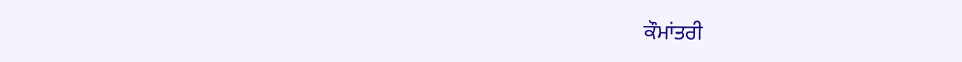ਕੌਮਾਂਤਰੀ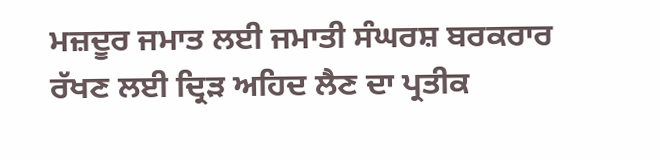ਮਜ਼ਦੂਰ ਜਮਾਤ ਲਈ ਜਮਾਤੀ ਸੰਘਰਸ਼ ਬਰਕਰਾਰ ਰੱਖਣ ਲਈ ਦ੍ਰਿੜ ਅਹਿਦ ਲੈਣ ਦਾ ਪ੍ਰਤੀਕ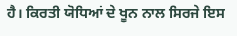ਹੈ। ਕਿਰਤੀ ਯੋਧਿਆਂ ਦੇ ਖੂਨ ਨਾਲ ਸਿਰਜੇ ਇਸ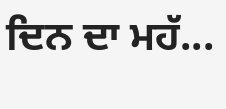ਦਿਨ ਦਾ ਮਹੱ...